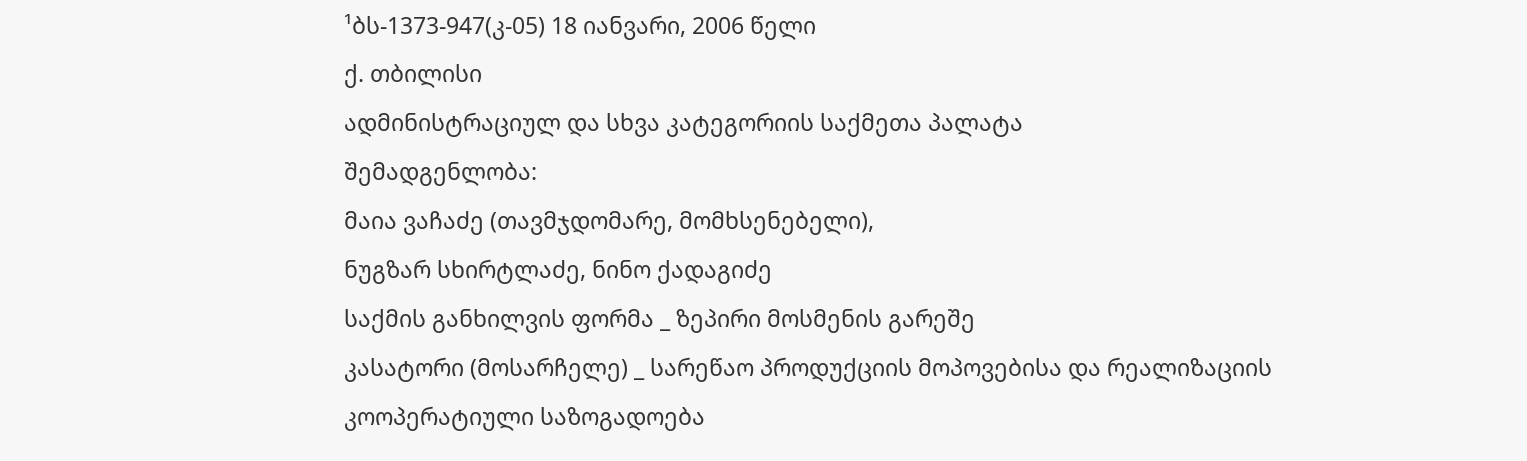¹ბს-1373-947(კ-05) 18 იანვარი, 2006 წელი
ქ. თბილისი
ადმინისტრაციულ და სხვა კატეგორიის საქმეთა პალატა
შემადგენლობა:
მაია ვაჩაძე (თავმჯდომარე, მომხსენებელი),
ნუგზარ სხირტლაძე, ნინო ქადაგიძე
საქმის განხილვის ფორმა _ ზეპირი მოსმენის გარეშე
კასატორი (მოსარჩელე) _ სარეწაო პროდუქციის მოპოვებისა და რეალიზაციის კოოპერატიული საზოგადოება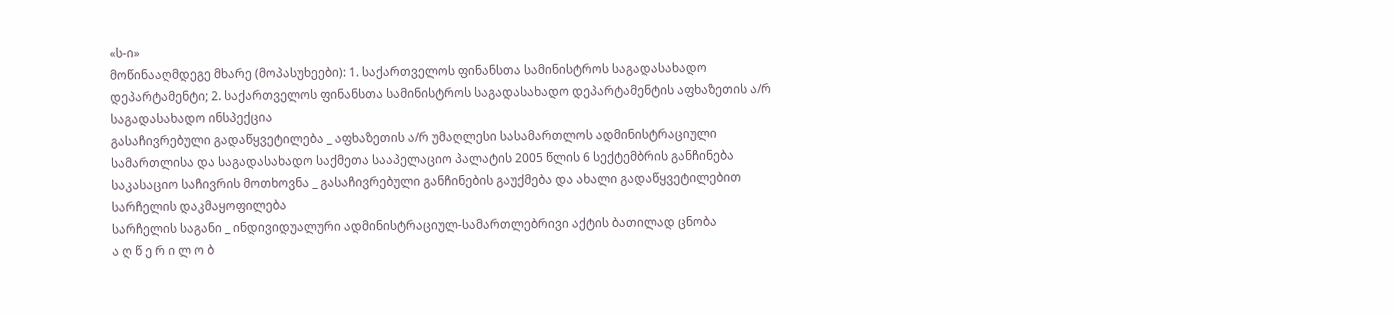«ს-ი»
მოწინააღმდეგე მხარე (მოპასუხეები): 1. საქართველოს ფინანსთა სამინისტროს საგადასახადო დეპარტამენტი; 2. საქართველოს ფინანსთა სამინისტროს საგადასახადო დეპარტამენტის აფხაზეთის ა/რ საგადასახადო ინსპექცია
გასაჩივრებული გადაწყვეტილება _ აფხაზეთის ა/რ უმაღლესი სასამართლოს ადმინისტრაციული სამართლისა და საგადასახადო საქმეთა სააპელაციო პალატის 2005 წლის 6 სექტემბრის განჩინება
საკასაციო საჩივრის მოთხოვნა _ გასაჩივრებული განჩინების გაუქმება და ახალი გადაწყვეტილებით სარჩელის დაკმაყოფილება
სარჩელის საგანი _ ინდივიდუალური ადმინისტრაციულ-სამართლებრივი აქტის ბათილად ცნობა
ა ღ წ ე რ ი ლ ო ბ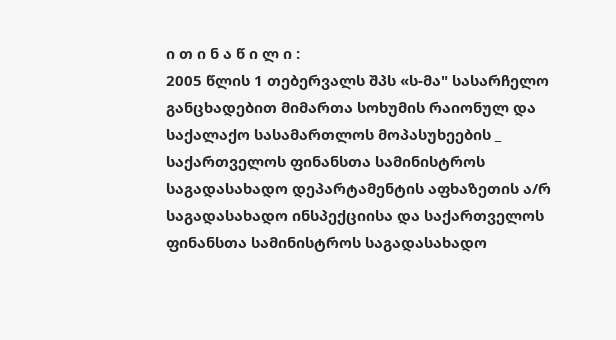ი თ ი ნ ა წ ი ლ ი :
2005 წლის 1 თებერვალს შპს «ს-მა" სასარჩელო განცხადებით მიმართა სოხუმის რაიონულ და საქალაქო სასამართლოს მოპასუხეების _ საქართველოს ფინანსთა სამინისტროს საგადასახადო დეპარტამენტის აფხაზეთის ა/რ საგადასახადო ინსპექციისა და საქართველოს ფინანსთა სამინისტროს საგადასახადო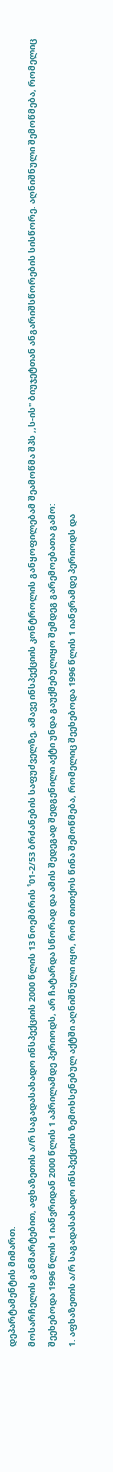დეპარტამენტის მიმართ.
მოსარჩელის განმარტებით, აფხაზეთის ა/რ საგადასახადო ინსპექციის 2000 წლის 13 ნოემბრის ¹01-2/53 ბრძანების საფუძველზე, ამავე ინსპექციის კონტროლის განყოფილებამ შეამოწმა შპს ,,ს-ის" ბიუჯეტთან ანგარიშსწორების სისწორე. აღნიშნული შემოწმება, რომელიც შეეხებოდა 1996 წლის 1 იანვრიდან 2000 წლის 1 აპრილამდე პერიოდს, არ ჩატარდა სწორად და ამის შედეგად შედგენილი აქტი უნდა გაუქმებულიყო შემდეგ გარემოებათა გამო:
1. აფხაზეთის ა/რ საგადასახადო ინსპექციის ზემოხსენებულ აქტში აღნიშნული იყო, რომ თითქოს წინა შემოწმება, რომელიც შეეხებოდა 1996 წლის 1 იანვრამდე პერიოდს და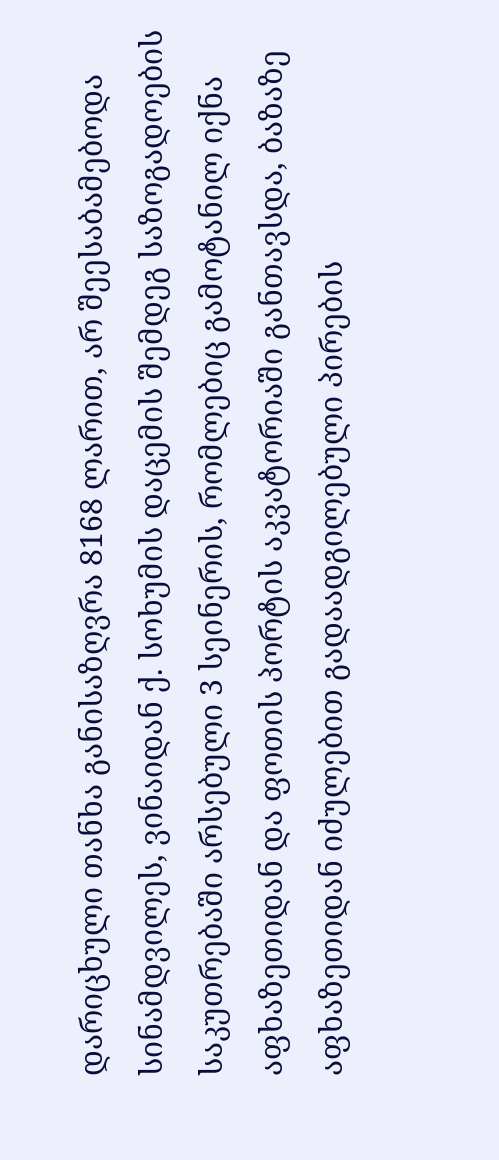დარიცხული თანხა განისაზღვრა 8168 ლარით, არ შეესაბამებოდა სინამდვილეს, ვინაიდან ქ. სოხუმის დაცემის შემდეგ საზოგადოების საკუთრებაში არსებული 3 სეინერის, რომლებიც გამოტანილ იქნა აფხაზეთიდან და ფოთის პორტის აკვატორიაში განთავსდა, ბაზაზე აფხაზეთიდან იძულებით გადაადგილებული პირების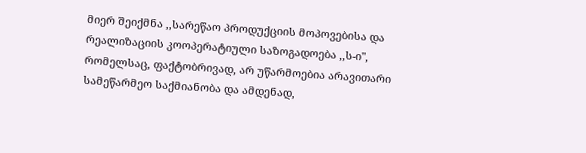მიერ შეიქმნა ,,სარეწაო პროდუქციის მოპოვებისა და რეალიზაციის კოოპერატიული საზოგადოება ,,ს-ი", რომელსაც, ფაქტობრივად, არ უწარმოებია არავითარი სამეწარმეო საქმიანობა და ამდენად,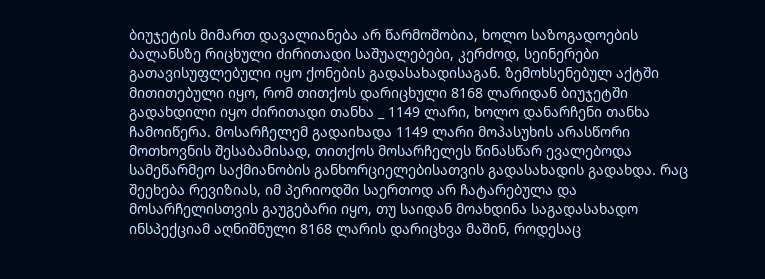ბიუჯეტის მიმართ დავალიანება არ წარმოშობია, ხოლო საზოგადოების ბალანსზე რიცხული ძირითადი საშუალებები, კერძოდ, სეინერები გათავისუფლებული იყო ქონების გადასახადისაგან. ზემოხსენებულ აქტში მითითებული იყო, რომ თითქოს დარიცხული 8168 ლარიდან ბიუჯეტში გადახდილი იყო ძირითადი თანხა _ 1149 ლარი, ხოლო დანარჩენი თანხა ჩამოიწერა. მოსარჩელემ გადაიხადა 1149 ლარი მოპასუხის არასწორი მოთხოვნის შესაბამისად, თითქოს მოსარჩელეს წინასწარ ევალებოდა სამეწარმეო საქმიანობის განხორციელებისათვის გადასახადის გადახდა. რაც შეეხება რევიზიას, იმ პერიოდში საერთოდ არ ჩატარებულა და მოსარჩელისთვის გაუგებარი იყო, თუ საიდან მოახდინა საგადასახადო ინსპექციამ აღნიშნული 8168 ლარის დარიცხვა მაშინ, როდესაც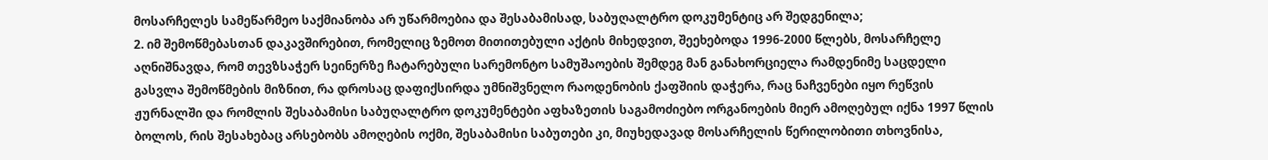მოსარჩელეს სამეწარმეო საქმიანობა არ უწარმოებია და შესაბამისად, საბუღალტრო დოკუმენტიც არ შედგენილა;
2. იმ შემოწმებასთან დაკავშირებით, რომელიც ზემოთ მითითებული აქტის მიხედვით, შეეხებოდა 1996-2000 წლებს, მოსარჩელე აღნიშნავდა, რომ თევზსაჭერ სეინერზე ჩატარებული სარემონტო სამუშაოების შემდეგ მან განახორციელა რამდენიმე საცდელი გასვლა შემოწმების მიზნით, რა დროსაც დაფიქსირდა უმნიშვნელო რაოდენობის ქაფშიის დაჭერა, რაც ნაჩვენები იყო რეწვის ჟურნალში და რომლის შესაბამისი საბუღალტრო დოკუმენტები აფხაზეთის საგამოძიებო ორგანოების მიერ ამოღებულ იქნა 1997 წლის ბოლოს, რის შესახებაც არსებობს ამოღების ოქმი, შესაბამისი საბუთები კი, მიუხედავად მოსარჩელის წერილობითი თხოვნისა,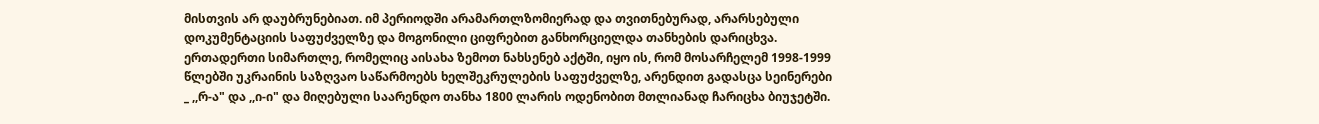მისთვის არ დაუბრუნებიათ. იმ პერიოდში არამართლზომიერად და თვითნებურად, არარსებული დოკუმენტაციის საფუძველზე და მოგონილი ციფრებით განხორციელდა თანხების დარიცხვა. ერთადერთი სიმართლე, რომელიც აისახა ზემოთ ნახსენებ აქტში, იყო ის, რომ მოსარჩელემ 1998-1999 წლებში უკრაინის საზღვაო საწარმოებს ხელშეკრულების საფუძველზე, არენდით გადასცა სეინერები _ ,,რ-ა" და ,,ი-ი" და მიღებული საარენდო თანხა 1800 ლარის ოდენობით მთლიანად ჩარიცხა ბიუჯეტში.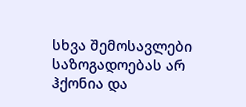სხვა შემოსავლები საზოგადოებას არ ჰქონია და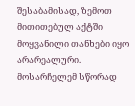შესაბამისად, ზემოთ მითითებულ აქტში მოყვანილი თანხები იყო არარეალური. მოსარჩელემ სწორად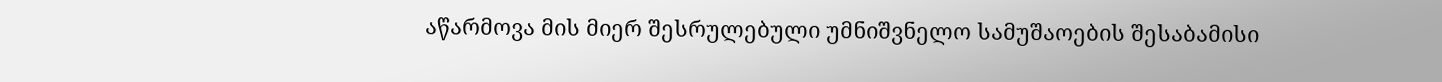აწარმოვა მის მიერ შესრულებული უმნიშვნელო სამუშაოების შესაბამისი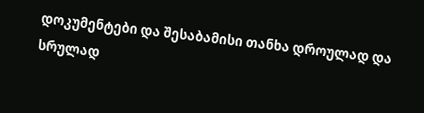დოკუმენტები და შესაბამისი თანხა დროულად და სრულად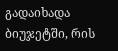გადაიხადა ბიუჯეტში, რის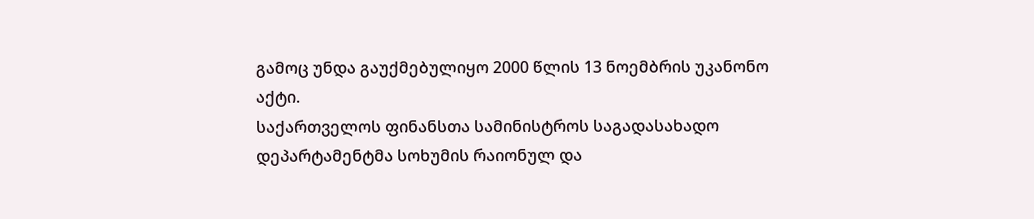გამოც უნდა გაუქმებულიყო 2000 წლის 13 ნოემბრის უკანონო აქტი.
საქართველოს ფინანსთა სამინისტროს საგადასახადო დეპარტამენტმა სოხუმის რაიონულ და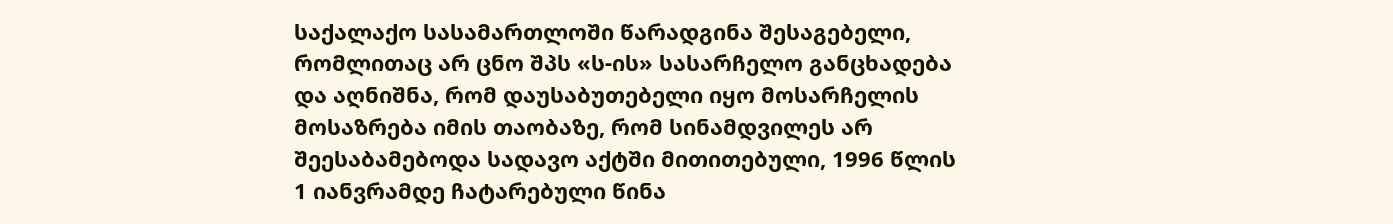საქალაქო სასამართლოში წარადგინა შესაგებელი, რომლითაც არ ცნო შპს «ს-ის» სასარჩელო განცხადება და აღნიშნა, რომ დაუსაბუთებელი იყო მოსარჩელის მოსაზრება იმის თაობაზე, რომ სინამდვილეს არ შეესაბამებოდა სადავო აქტში მითითებული, 1996 წლის 1 იანვრამდე ჩატარებული წინა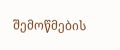შემოწმების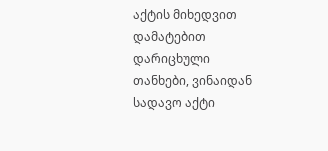აქტის მიხედვით დამატებით დარიცხული თანხები, ვინაიდან სადავო აქტი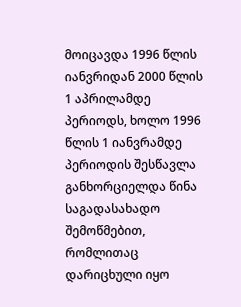მოიცავდა 1996 წლის იანვრიდან 2000 წლის 1 აპრილამდე პერიოდს, ხოლო 1996 წლის 1 იანვრამდე პერიოდის შესწავლა განხორციელდა წინა საგადასახადო შემოწმებით, რომლითაც დარიცხული იყო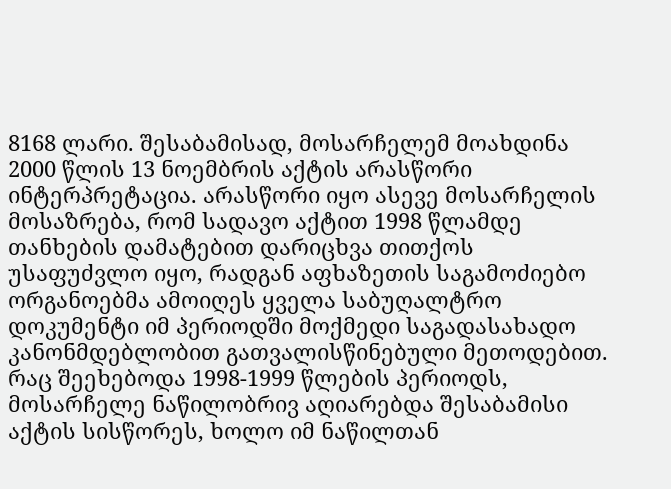8168 ლარი. შესაბამისად, მოსარჩელემ მოახდინა 2000 წლის 13 ნოემბრის აქტის არასწორი ინტერპრეტაცია. არასწორი იყო ასევე მოსარჩელის მოსაზრება, რომ სადავო აქტით 1998 წლამდე თანხების დამატებით დარიცხვა თითქოს უსაფუძვლო იყო, რადგან აფხაზეთის საგამოძიებო ორგანოებმა ამოიღეს ყველა საბუღალტრო დოკუმენტი იმ პერიოდში მოქმედი საგადასახადო კანონმდებლობით გათვალისწინებული მეთოდებით. რაც შეეხებოდა 1998-1999 წლების პერიოდს, მოსარჩელე ნაწილობრივ აღიარებდა შესაბამისი აქტის სისწორეს, ხოლო იმ ნაწილთან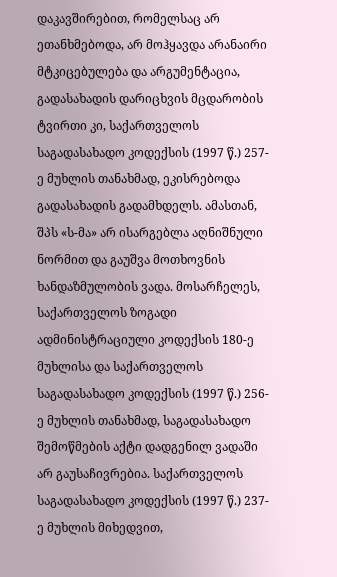დაკავშირებით, რომელსაც არ ეთანხმებოდა, არ მოჰყავდა არანაირი მტკიცებულება და არგუმენტაცია, გადასახადის დარიცხვის მცდარობის ტვირთი კი, საქართველოს საგადასახადო კოდექსის (1997 წ.) 257-ე მუხლის თანახმად, ეკისრებოდა გადასახადის გადამხდელს. ამასთან, შპს «ს-მა» არ ისარგებლა აღნიშნული ნორმით და გაუშვა მოთხოვნის ხანდაზმულობის ვადა. მოსარჩელეს, საქართველოს ზოგადი ადმინისტრაციული კოდექსის 180-ე მუხლისა და საქართველოს საგადასახადო კოდექსის (1997 წ.) 256-ე მუხლის თანახმად, საგადასახადო შემოწმების აქტი დადგენილ ვადაში არ გაუსაჩივრებია. საქართველოს საგადასახადო კოდექსის (1997 წ.) 237-ე მუხლის მიხედვით,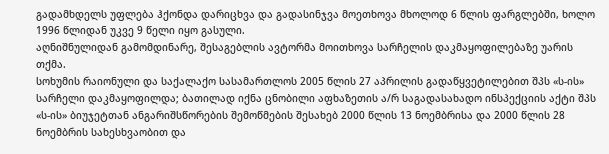გადამხდელს უფლება ჰქონდა დარიცხვა და გადასინჯვა მოეთხოვა მხოლოდ 6 წლის ფარგლებში, ხოლო 1996 წლიდან უკვე 9 წელი იყო გასული.
აღნიშნულიდან გამომდინარე, შესაგებლის ავტორმა მოითხოვა სარჩელის დაკმაყოფილებაზე უარის თქმა.
სოხუმის რაიონული და საქალაქო სასამართლოს 2005 წლის 27 აპრილის გადაწყვეტილებით შპს «ს-ის» სარჩელი დაკმაყოფილდა; ბათილად იქნა ცნობილი აფხაზეთის ა/რ საგადასახადო ინსპექციის აქტი შპს «ს-ის» ბიუჯეტთან ანგარიშსწორების შემოწმების შესახებ 2000 წლის 13 ნოემბრისა და 2000 წლის 28 ნოემბრის სახესხვაობით და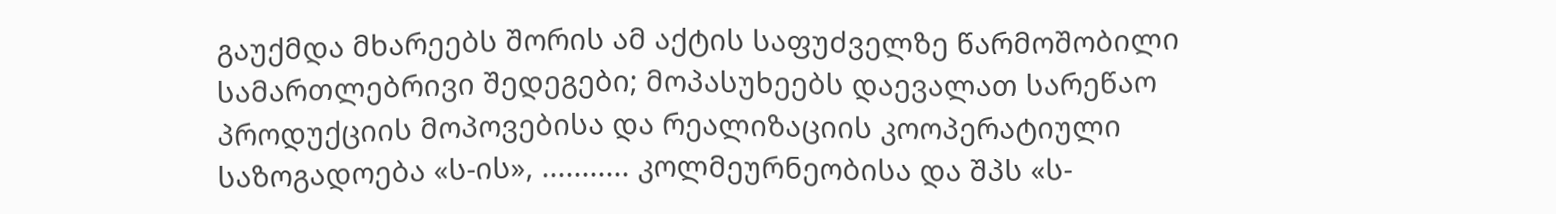გაუქმდა მხარეებს შორის ამ აქტის საფუძველზე წარმოშობილი სამართლებრივი შედეგები; მოპასუხეებს დაევალათ სარეწაო პროდუქციის მოპოვებისა და რეალიზაციის კოოპერატიული საზოგადოება «ს-ის», ........... კოლმეურნეობისა და შპს «ს-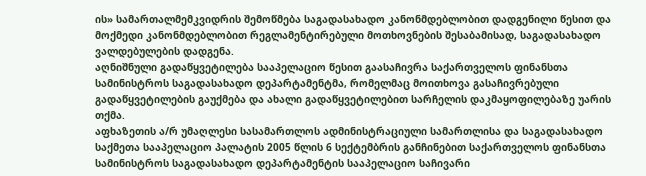ის» სამართალმემკვიდრის შემოწმება საგადასახადო კანონმდებლობით დადგენილი წესით და მოქმედი კანონმდებლობით რეგლამენტირებული მოთხოვნების შესაბამისად, საგადასახადო ვალდებულების დადგენა.
აღნიშნული გადაწყვეტილება სააპელაციო წესით გაასაჩივრა საქართველოს ფინანსთა სამინისტროს საგადასახადო დეპარტამენტმა, რომელმაც მოითხოვა გასაჩივრებული გადაწყვეტილების გაუქმება და ახალი გადაწყვეტილებით სარჩელის დაკმაყოფილებაზე უარის თქმა.
აფხაზეთის ა/რ უმაღლესი სასამართლოს ადმინისტრაციული სამართლისა და საგადასახადო საქმეთა სააპელაციო პალატის 2005 წლის 6 სექტემბრის განჩინებით საქართველოს ფინანსთა სამინისტროს საგადასახადო დეპარტამენტის სააპელაციო საჩივარი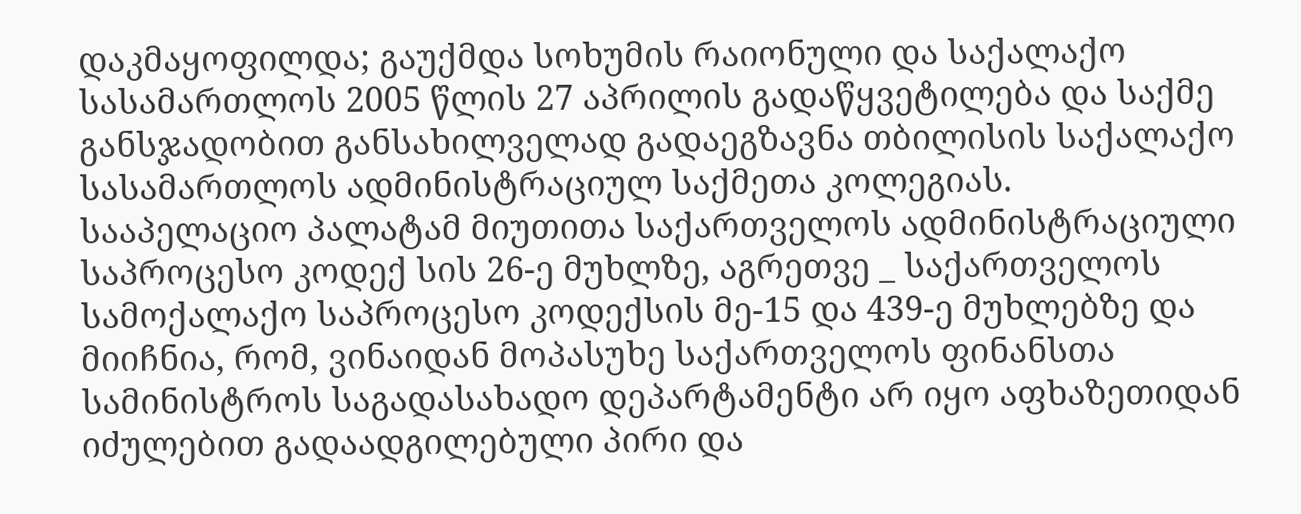დაკმაყოფილდა; გაუქმდა სოხუმის რაიონული და საქალაქო სასამართლოს 2005 წლის 27 აპრილის გადაწყვეტილება და საქმე განსჯადობით განსახილველად გადაეგზავნა თბილისის საქალაქო სასამართლოს ადმინისტრაციულ საქმეთა კოლეგიას.
სააპელაციო პალატამ მიუთითა საქართველოს ადმინისტრაციული საპროცესო კოდექ სის 26-ე მუხლზე, აგრეთვე _ საქართველოს სამოქალაქო საპროცესო კოდექსის მე-15 და 439-ე მუხლებზე და მიიჩნია, რომ, ვინაიდან მოპასუხე საქართველოს ფინანსთა სამინისტროს საგადასახადო დეპარტამენტი არ იყო აფხაზეთიდან იძულებით გადაადგილებული პირი და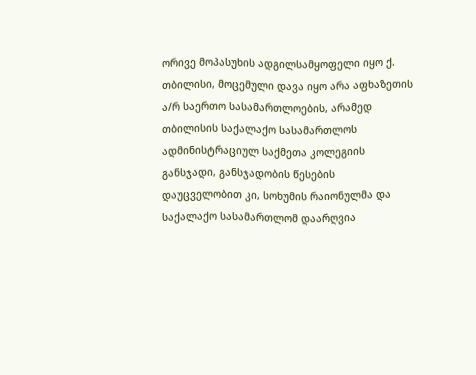ორივე მოპასუხის ადგილსამყოფელი იყო ქ. თბილისი, მოცემული დავა იყო არა აფხაზეთის ა/რ საერთო სასამართლოების, არამედ თბილისის საქალაქო სასამართლოს ადმინისტრაციულ საქმეთა კოლეგიის განსჯადი, განსჯადობის წესების დაუცველობით კი, სოხუმის რაიონულმა და საქალაქო სასამართლომ დაარღვია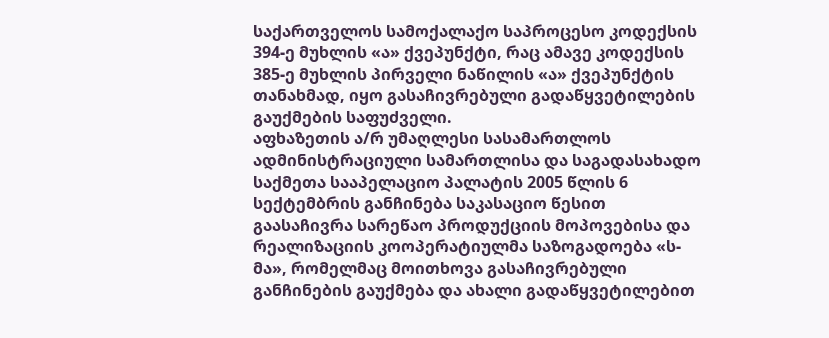საქართველოს სამოქალაქო საპროცესო კოდექსის 394-ე მუხლის «ა» ქვეპუნქტი, რაც ამავე კოდექსის 385-ე მუხლის პირველი ნაწილის «ა» ქვეპუნქტის თანახმად, იყო გასაჩივრებული გადაწყვეტილების გაუქმების საფუძველი.
აფხაზეთის ა/რ უმაღლესი სასამართლოს ადმინისტრაციული სამართლისა და საგადასახადო საქმეთა სააპელაციო პალატის 2005 წლის 6 სექტემბრის განჩინება საკასაციო წესით გაასაჩივრა სარეწაო პროდუქციის მოპოვებისა და რეალიზაციის კოოპერატიულმა საზოგადოება «ს-მა», რომელმაც მოითხოვა გასაჩივრებული განჩინების გაუქმება და ახალი გადაწყვეტილებით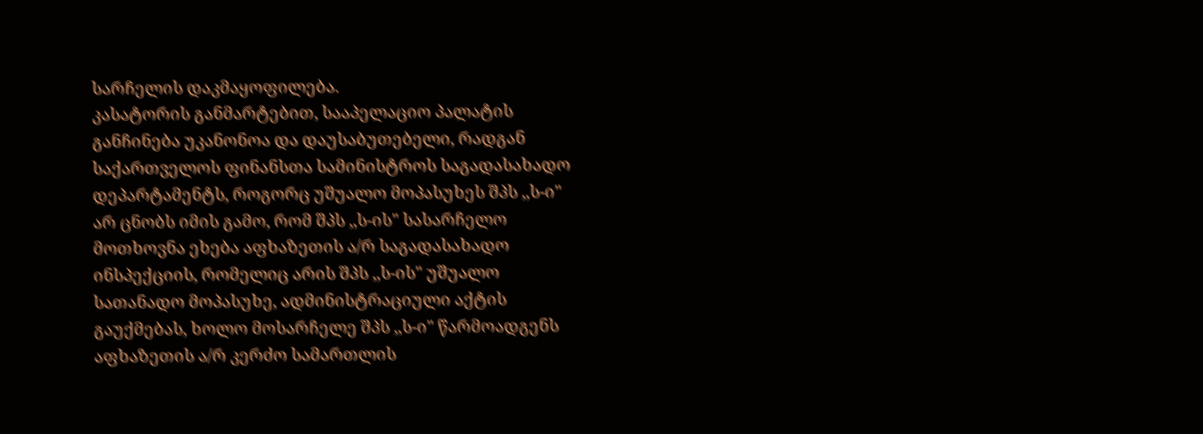სარჩელის დაკმაყოფილება.
კასატორის განმარტებით, სააპელაციო პალატის განჩინება უკანონოა და დაუსაბუთებელი, რადგან საქართველოს ფინანსთა სამინისტროს საგადასახადო დეპარტამენტს, როგორც უშუალო მოპასუხეს შპს ,,ს-ი" არ ცნობს იმის გამო, რომ შპს ,,ს-ის" სასარჩელო მოთხოვნა ეხება აფხაზეთის ა/რ საგადასახადო ინსპექციის, რომელიც არის შპს ,,ს-ის" უშუალო სათანადო მოპასუხე, ადმინისტრაციული აქტის გაუქმებას, ხოლო მოსარჩელე შპს ,,ს-ი" წარმოადგენს აფხაზეთის ა/რ კერძო სამართლის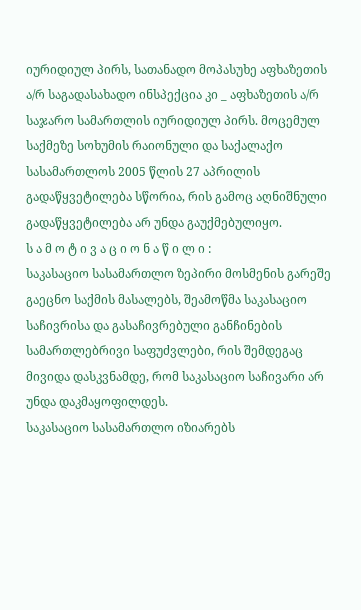იურიდიულ პირს, სათანადო მოპასუხე აფხაზეთის ა/რ საგადასახადო ინსპექცია კი _ აფხაზეთის ა/რ საჯარო სამართლის იურიდიულ პირს. მოცემულ საქმეზე სოხუმის რაიონული და საქალაქო სასამართლოს 2005 წლის 27 აპრილის გადაწყვეტილება სწორია, რის გამოც აღნიშნული გადაწყვეტილება არ უნდა გაუქმებულიყო.
ს ა მ ო ტ ი ვ ა ც ი ო ნ ა წ ი ლ ი :
საკასაციო სასამართლო ზეპირი მოსმენის გარეშე გაეცნო საქმის მასალებს, შეამოწმა საკასაციო საჩივრისა და გასაჩივრებული განჩინების სამართლებრივი საფუძვლები, რის შემდეგაც მივიდა დასკვნამდე, რომ საკასაციო საჩივარი არ უნდა დაკმაყოფილდეს.
საკასაციო სასამართლო იზიარებს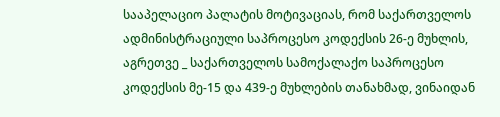სააპელაციო პალატის მოტივაციას, რომ საქართველოს ადმინისტრაციული საპროცესო კოდექსის 26-ე მუხლის, აგრეთვე _ საქართველოს სამოქალაქო საპროცესო კოდექსის მე-15 და 439-ე მუხლების თანახმად, ვინაიდან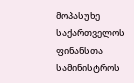მოპასუხე საქართველოს ფინანსთა სამინისტროს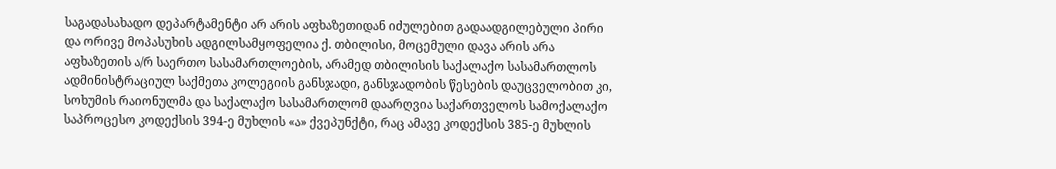საგადასახადო დეპარტამენტი არ არის აფხაზეთიდან იძულებით გადაადგილებული პირი და ორივე მოპასუხის ადგილსამყოფელია ქ. თბილისი, მოცემული დავა არის არა აფხაზეთის ა/რ საერთო სასამართლოების, არამედ თბილისის საქალაქო სასამართლოს ადმინისტრაციულ საქმეთა კოლეგიის განსჯადი, განსჯადობის წესების დაუცველობით კი, სოხუმის რაიონულმა და საქალაქო სასამართლომ დაარღვია საქართველოს სამოქალაქო საპროცესო კოდექსის 394-ე მუხლის «ა» ქვეპუნქტი, რაც ამავე კოდექსის 385-ე მუხლის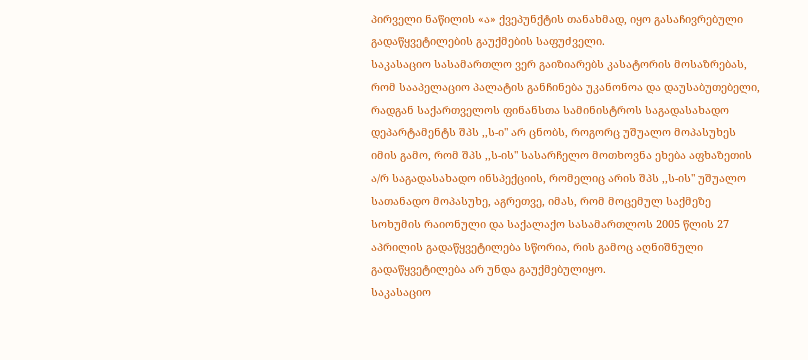პირველი ნაწილის «ა» ქვეპუნქტის თანახმად, იყო გასაჩივრებული გადაწყვეტილების გაუქმების საფუძველი.
საკასაციო სასამართლო ვერ გაიზიარებს კასატორის მოსაზრებას, რომ სააპელაციო პალატის განჩინება უკანონოა და დაუსაბუთებელი, რადგან საქართველოს ფინანსთა სამინისტროს საგადასახადო დეპარტამენტს შპს ,,ს-ი" არ ცნობს, როგორც უშუალო მოპასუხეს იმის გამო, რომ შპს ,,ს-ის" სასარჩელო მოთხოვნა ეხება აფხაზეთის ა/რ საგადასახადო ინსპექციის, რომელიც არის შპს ,,ს-ის" უშუალო სათანადო მოპასუხე, აგრეთვე, იმას, რომ მოცემულ საქმეზე სოხუმის რაიონული და საქალაქო სასამართლოს 2005 წლის 27 აპრილის გადაწყვეტილება სწორია, რის გამოც აღნიშნული გადაწყვეტილება არ უნდა გაუქმებულიყო.
საკასაციო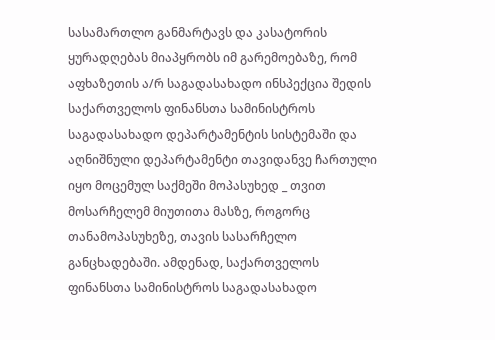სასამართლო განმარტავს და კასატორის ყურადღებას მიაპყრობს იმ გარემოებაზე, რომ აფხაზეთის ა/რ საგადასახადო ინსპექცია შედის საქართველოს ფინანსთა სამინისტროს საგადასახადო დეპარტამენტის სისტემაში და აღნიშნული დეპარტამენტი თავიდანვე ჩართული იყო მოცემულ საქმეში მოპასუხედ _ თვით მოსარჩელემ მიუთითა მასზე, როგორც თანამოპასუხეზე, თავის სასარჩელო განცხადებაში. ამდენად, საქართველოს ფინანსთა სამინისტროს საგადასახადო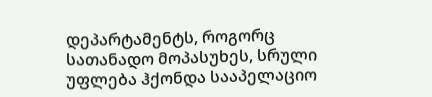დეპარტამენტს, როგორც სათანადო მოპასუხეს, სრული უფლება ჰქონდა სააპელაციო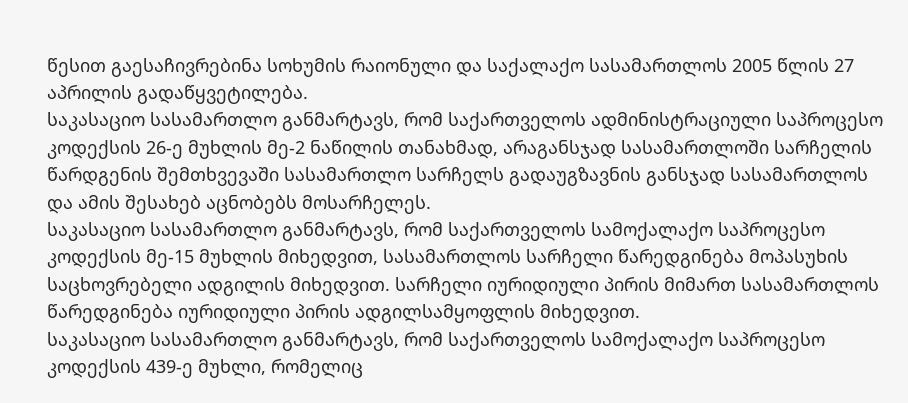წესით გაესაჩივრებინა სოხუმის რაიონული და საქალაქო სასამართლოს 2005 წლის 27 აპრილის გადაწყვეტილება.
საკასაციო სასამართლო განმარტავს, რომ საქართველოს ადმინისტრაციული საპროცესო კოდექსის 26-ე მუხლის მე-2 ნაწილის თანახმად, არაგანსჯად სასამართლოში სარჩელის წარდგენის შემთხვევაში სასამართლო სარჩელს გადაუგზავნის განსჯად სასამართლოს და ამის შესახებ აცნობებს მოსარჩელეს.
საკასაციო სასამართლო განმარტავს, რომ საქართველოს სამოქალაქო საპროცესო კოდექსის მე-15 მუხლის მიხედვით, სასამართლოს სარჩელი წარედგინება მოპასუხის საცხოვრებელი ადგილის მიხედვით. სარჩელი იურიდიული პირის მიმართ სასამართლოს წარედგინება იურიდიული პირის ადგილსამყოფლის მიხედვით.
საკასაციო სასამართლო განმარტავს, რომ საქართველოს სამოქალაქო საპროცესო კოდექსის 439-ე მუხლი, რომელიც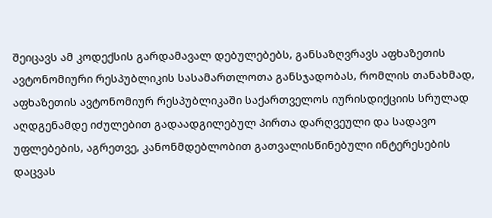შეიცავს ამ კოდექსის გარდამავალ დებულებებს, განსაზღვრავს აფხაზეთის ავტონომიური რესპუბლიკის სასამართლოთა განსჯადობას, რომლის თანახმად, აფხაზეთის ავტონომიურ რესპუბლიკაში საქართველოს იურისდიქციის სრულად აღდგენამდე იძულებით გადაადგილებულ პირთა დარღვეული და სადავო უფლებების, აგრეთვე, კანონმდებლობით გათვალისწინებული ინტერესების დაცვას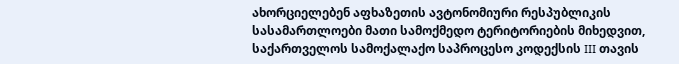ახორციელებენ აფხაზეთის ავტონომიური რესპუბლიკის სასამართლოები მათი სამოქმედო ტერიტორიების მიხედვით, საქართველოს სამოქალაქო საპროცესო კოდექსის III თავის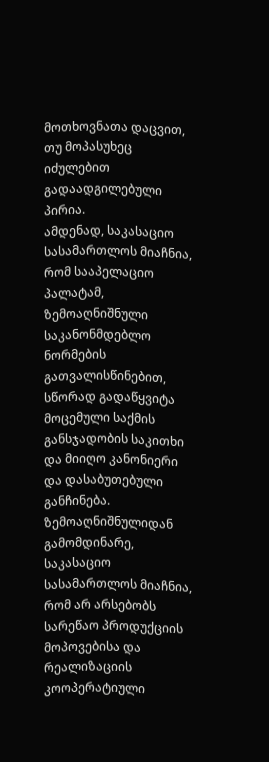მოთხოვნათა დაცვით, თუ მოპასუხეც იძულებით გადაადგილებული პირია.
ამდენად, საკასაციო სასამართლოს მიაჩნია, რომ სააპელაციო პალატამ, ზემოაღნიშნული საკანონმდებლო ნორმების გათვალისწინებით, სწორად გადაწყვიტა მოცემული საქმის განსჯადობის საკითხი და მიიღო კანონიერი და დასაბუთებული განჩინება.
ზემოაღნიშნულიდან გამომდინარე, საკასაციო სასამართლოს მიაჩნია, რომ არ არსებობს სარეწაო პროდუქციის მოპოვებისა და რეალიზაციის კოოპერატიული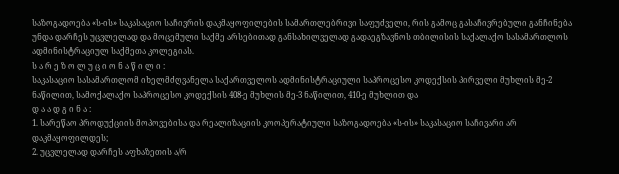საზოგადოება «ს-ის» საკასაციო საჩივრის დაკმაყოფილების სამართლებრივი საფუძველი, რის გამოც გასაჩივრებული განჩინება უნდა დარჩეს უცვლელად და მოცემული საქმე არსებითად განსახილველად გადაეგზავნოს თბილისის საქალაქო სასამართლოს ადმინისტრაციულ საქმეთა კოლეგიას.
ს ა რ ე ზ ო ლ უ ც ი ო ნ ა წ ი ლ ი :
საკასაციო სასამართლომ იხელმძღვანელა საქართველოს ადმინისტრაციული საპროცესო კოდექსის პირველი მუხლის მე-2 ნაწილით, სამოქალაქო საპროცესო კოდექსის 408-ე მუხლის მე-3 ნაწილით, 410-ე მუხლით და
დ ა ა დ გ ი ნ ა :
1. სარეწაო პროდუქციის მოპოვებისა და რეალიზაციის კოოპერატიული საზოგადოება «ს-ის» საკასაციო საჩივარი არ დაკმაყოფილდეს;
2. უცვლელად დარჩეს აფხაზეთის ა/რ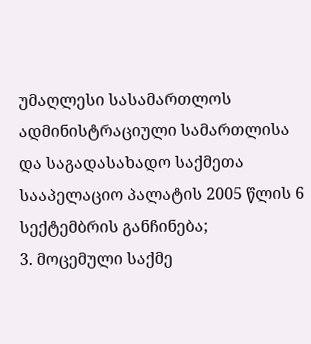უმაღლესი სასამართლოს ადმინისტრაციული სამართლისა და საგადასახადო საქმეთა სააპელაციო პალატის 2005 წლის 6 სექტემბრის განჩინება;
3. მოცემული საქმე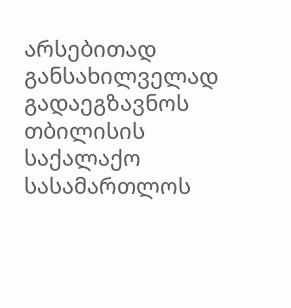არსებითად განსახილველად გადაეგზავნოს თბილისის საქალაქო სასამართლოს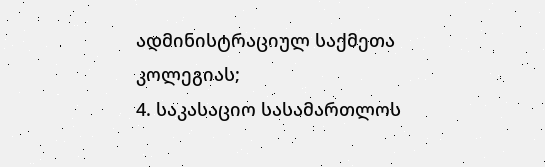ადმინისტრაციულ საქმეთა კოლეგიას;
4. საკასაციო სასამართლოს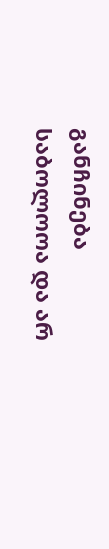განჩინება საბოლოოა და არ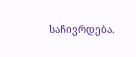საჩივრდება.